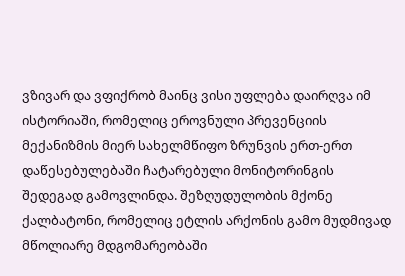ვზივარ და ვფიქრობ მაინც ვისი უფლება დაირღვა იმ ისტორიაში, რომელიც ეროვნული პრევენციის მექანიზმის მიერ სახელმწიფო ზრუნვის ერთ-ერთ დაწესებულებაში ჩატარებული მონიტორინგის შედეგად გამოვლინდა. შეზღუდულობის მქონე ქალბატონი, რომელიც ეტლის არქონის გამო მუდმივად მწოლიარე მდგომარეობაში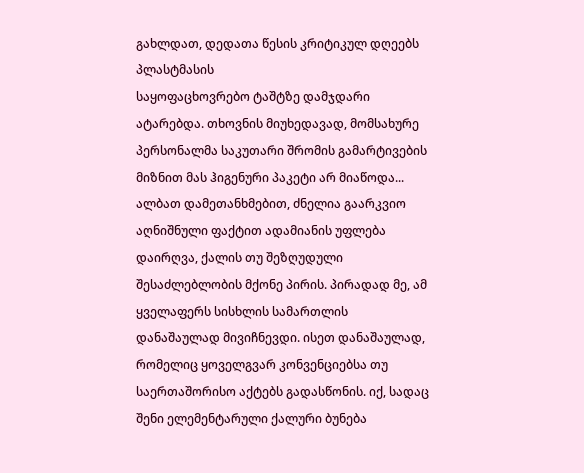გახლდათ, დედათა წესის კრიტიკულ დღეებს პლასტმასის
საყოფაცხოვრებო ტაშტზე დამჯდარი ატარებდა. თხოვნის მიუხედავად, მომსახურე პერსონალმა საკუთარი შრომის გამარტივების მიზნით მას ჰიგენური პაკეტი არ მიაწოდა... ალბათ დამეთანხმებით, ძნელია გაარკვიო აღნიშნული ფაქტით ადამიანის უფლება დაირღვა, ქალის თუ შეზღუდული შესაძლებლობის მქონე პირის. პირადად მე, ამ ყველაფერს სისხლის სამართლის დანაშაულად მივიჩნევდი. ისეთ დანაშაულად, რომელიც ყოველგვარ კონვენციებსა თუ საერთაშორისო აქტებს გადასწონის. იქ, სადაც შენი ელემენტარული ქალური ბუნება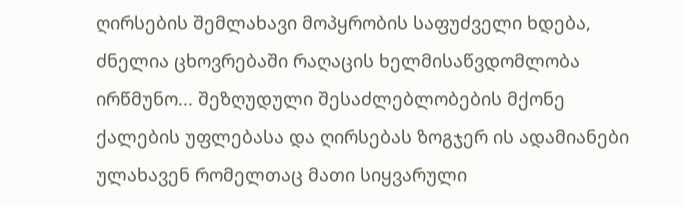ღირსების შემლახავი მოპყრობის საფუძველი ხდება, ძნელია ცხოვრებაში რაღაცის ხელმისაწვდომლობა ირწმუნო... შეზღუდული შესაძლებლობების მქონე ქალების უფლებასა და ღირსებას ზოგჯერ ის ადამიანები ულახავენ რომელთაც მათი სიყვარული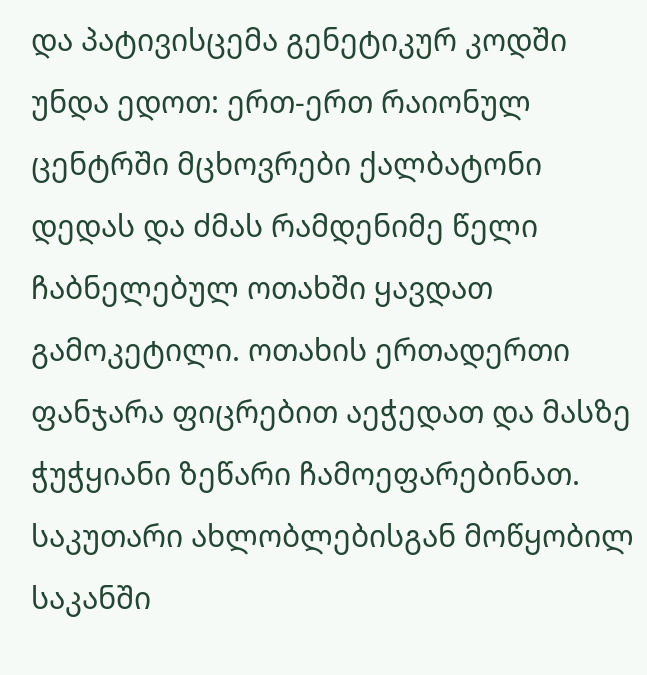და პატივისცემა გენეტიკურ კოდში უნდა ედოთ: ერთ-ერთ რაიონულ ცენტრში მცხოვრები ქალბატონი დედას და ძმას რამდენიმე წელი ჩაბნელებულ ოთახში ყავდათ გამოკეტილი. ოთახის ერთადერთი ფანჯარა ფიცრებით აეჭედათ და მასზე ჭუჭყიანი ზეწარი ჩამოეფარებინათ. საკუთარი ახლობლებისგან მოწყობილ საკანში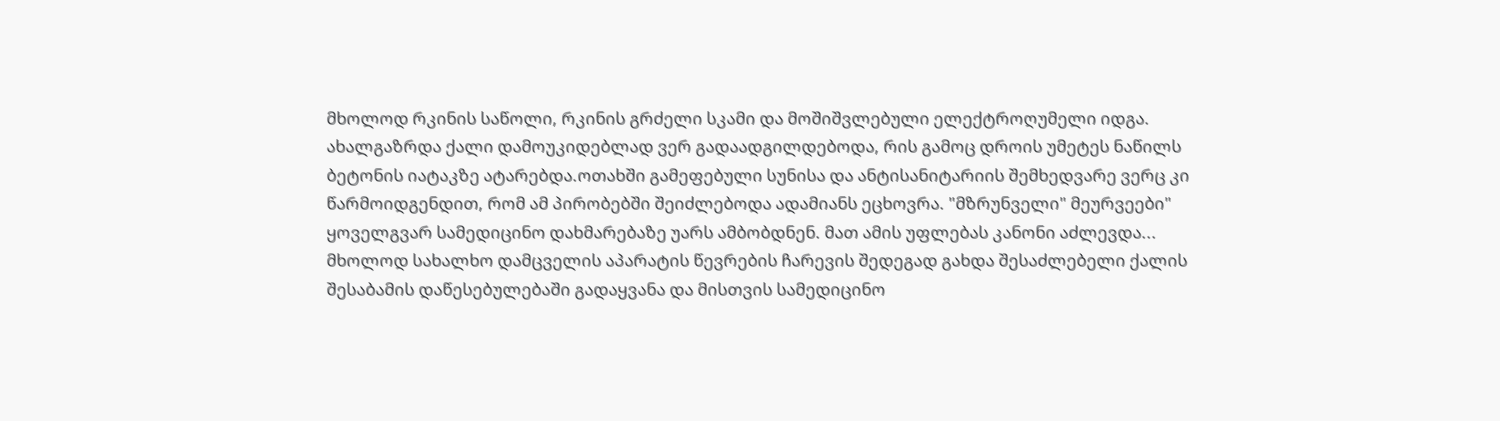მხოლოდ რკინის საწოლი, რკინის გრძელი სკამი და მოშიშვლებული ელექტროღუმელი იდგა. ახალგაზრდა ქალი დამოუკიდებლად ვერ გადაადგილდებოდა, რის გამოც დროის უმეტეს ნაწილს ბეტონის იატაკზე ატარებდა.ოთახში გამეფებული სუნისა და ანტისანიტარიის შემხედვარე ვერც კი წარმოიდგენდით, რომ ამ პირობებში შეიძლებოდა ადამიანს ეცხოვრა. "მზრუნველი" მეურვეები" ყოველგვარ სამედიცინო დახმარებაზე უარს ამბობდნენ. მათ ამის უფლებას კანონი აძლევდა... მხოლოდ სახალხო დამცველის აპარატის წევრების ჩარევის შედეგად გახდა შესაძლებელი ქალის შესაბამის დაწესებულებაში გადაყვანა და მისთვის სამედიცინო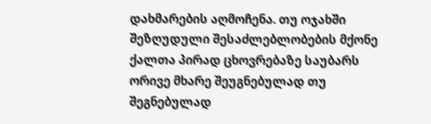დახმარების აღმოჩენა. თუ ოჯახში შეზღუდული შესაძლებლობების მქონე ქალთა პირად ცხოვრებაზე საუბარს ორივე მხარე შეუგნებულად თუ შეგნებულად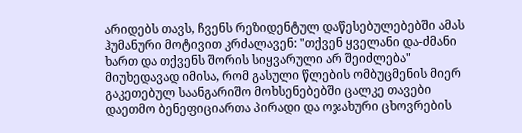არიდებს თავს, ჩვენს რეზიდენტულ დაწესებულებებში ამას ჰუმანური მოტივით კრძალავენ: "თქვენ ყველანი და-ძმანი ხართ და თქვენს შორის სიყვარული არ შეიძლება" მიუხედავად იმისა, რომ გასული წლების ომბუცმენის მიერ გაკეთებულ საანგარიშო მოხსენებებში ცალკე თავები დაეთმო ბენეფიციართა პირადი და ოჯახური ცხოვრების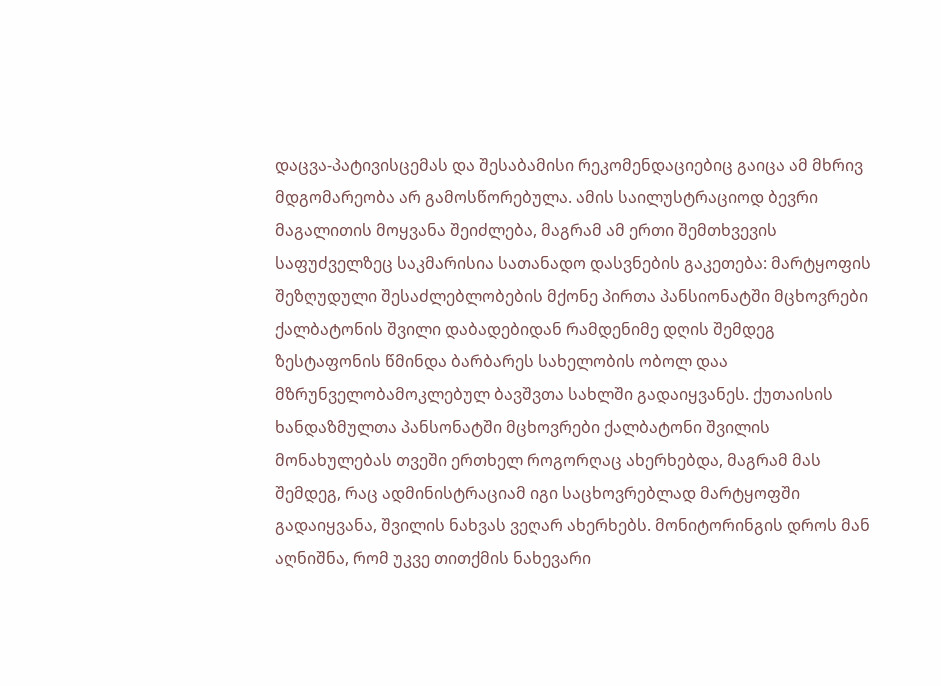დაცვა-პატივისცემას და შესაბამისი რეკომენდაციებიც გაიცა ამ მხრივ მდგომარეობა არ გამოსწორებულა. ამის საილუსტრაციოდ ბევრი მაგალითის მოყვანა შეიძლება, მაგრამ ამ ერთი შემთხვევის საფუძველზეც საკმარისია სათანადო დასვნების გაკეთება: მარტყოფის შეზღუდული შესაძლებლობების მქონე პირთა პანსიონატში მცხოვრები ქალბატონის შვილი დაბადებიდან რამდენიმე დღის შემდეგ ზესტაფონის წმინდა ბარბარეს სახელობის ობოლ დაა მზრუნველობამოკლებულ ბავშვთა სახლში გადაიყვანეს. ქუთაისის ხანდაზმულთა პანსონატში მცხოვრები ქალბატონი შვილის მონახულებას თვეში ერთხელ როგორღაც ახერხებდა, მაგრამ მას შემდეგ, რაც ადმინისტრაციამ იგი საცხოვრებლად მარტყოფში გადაიყვანა, შვილის ნახვას ვეღარ ახერხებს. მონიტორინგის დროს მან აღნიშნა, რომ უკვე თითქმის ნახევარი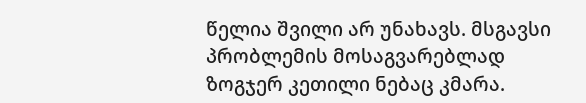წელია შვილი არ უნახავს. მსგავსი პრობლემის მოსაგვარებლად ზოგჯერ კეთილი ნებაც კმარა.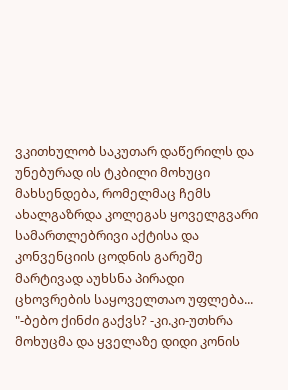ვკითხულობ საკუთარ დაწერილს და უნებურად ის ტკბილი მოხუცი მახსენდება, რომელმაც ჩემს ახალგაზრდა კოლეგას ყოველგვარი სამართლებრივი აქტისა და კონვენციის ცოდნის გარეშე მარტივად აუხსნა პირადი ცხოვრების საყოველთაო უფლება... "-ბებო ქინძი გაქვს? -კი.კი-უთხრა მოხუცმა და ყველაზე დიდი კონის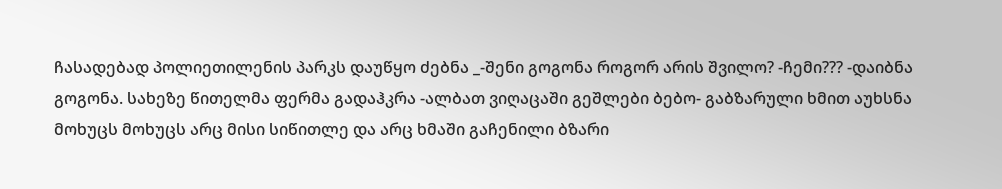ჩასადებად პოლიეთილენის პარკს დაუწყო ძებნა _-შენი გოგონა როგორ არის შვილო? -ჩემი??? -დაიბნა გოგონა. სახეზე წითელმა ფერმა გადაჰკრა -ალბათ ვიღაცაში გეშლები ბებო- გაბზარული ხმით აუხსნა მოხუცს მოხუცს არც მისი სიწითლე და არც ხმაში გაჩენილი ბზარი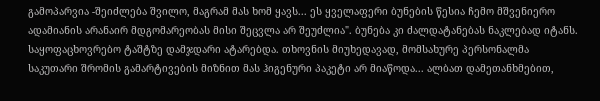გამოპარვია -შეიძლება შვილო, მაგრამ მას ხომ ყავს... ეს ყველაფერი ბუნების წესია ჩემო მშვენიერო ადამიანის არანაირ მდგომარეობას მისი შეცვლა არ შეუძლია". ბუნება კი ძალდატანებას ნაკლებად იტანს.
საყოფაცხოვრებო ტაშტზე დამჯდარი ატარებდა. თხოვნის მიუხედავად, მომსახურე პერსონალმა საკუთარი შრომის გამარტივების მიზნით მას ჰიგენური პაკეტი არ მიაწოდა... ალბათ დამეთანხმებით,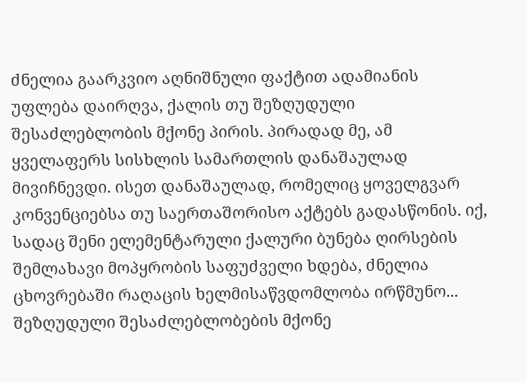ძნელია გაარკვიო აღნიშნული ფაქტით ადამიანის უფლება დაირღვა, ქალის თუ შეზღუდული შესაძლებლობის მქონე პირის. პირადად მე, ამ ყველაფერს სისხლის სამართლის დანაშაულად მივიჩნევდი. ისეთ დანაშაულად, რომელიც ყოველგვარ კონვენციებსა თუ საერთაშორისო აქტებს გადასწონის. იქ, სადაც შენი ელემენტარული ქალური ბუნება ღირსების შემლახავი მოპყრობის საფუძველი ხდება, ძნელია ცხოვრებაში რაღაცის ხელმისაწვდომლობა ირწმუნო... შეზღუდული შესაძლებლობების მქონე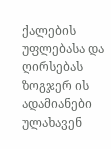ქალების უფლებასა და ღირსებას ზოგჯერ ის ადამიანები ულახავენ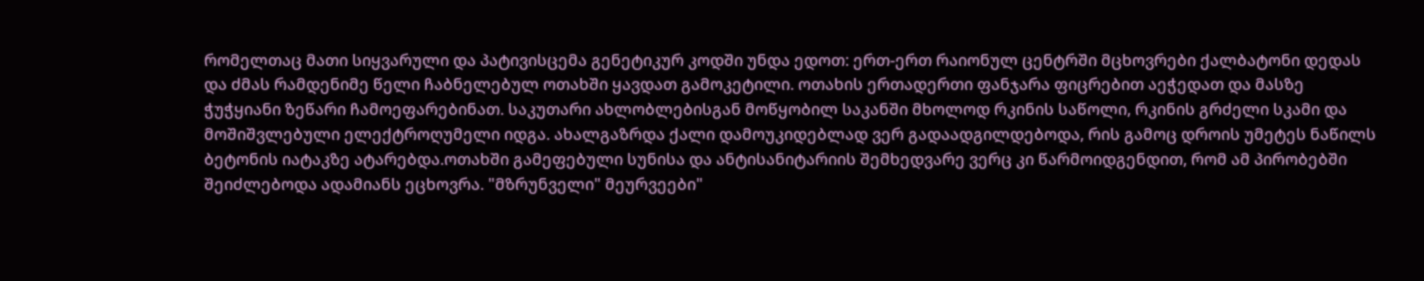რომელთაც მათი სიყვარული და პატივისცემა გენეტიკურ კოდში უნდა ედოთ: ერთ-ერთ რაიონულ ცენტრში მცხოვრები ქალბატონი დედას და ძმას რამდენიმე წელი ჩაბნელებულ ოთახში ყავდათ გამოკეტილი. ოთახის ერთადერთი ფანჯარა ფიცრებით აეჭედათ და მასზე ჭუჭყიანი ზეწარი ჩამოეფარებინათ. საკუთარი ახლობლებისგან მოწყობილ საკანში მხოლოდ რკინის საწოლი, რკინის გრძელი სკამი და მოშიშვლებული ელექტროღუმელი იდგა. ახალგაზრდა ქალი დამოუკიდებლად ვერ გადაადგილდებოდა, რის გამოც დროის უმეტეს ნაწილს ბეტონის იატაკზე ატარებდა.ოთახში გამეფებული სუნისა და ანტისანიტარიის შემხედვარე ვერც კი წარმოიდგენდით, რომ ამ პირობებში შეიძლებოდა ადამიანს ეცხოვრა. "მზრუნველი" მეურვეები"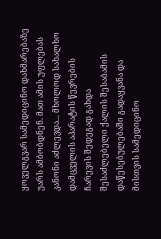ყოველგვარ სამედიცინო დახმარებაზე უარს ამბობდნენ. მათ ამის უფლებას კანონი აძლევდა... მხოლოდ სახალხო დამცველის აპარატის წევრების ჩარევის შედეგად გახდა შესაძლებელი ქალის შესაბამის დაწესებულებაში გადაყვანა და მისთვის სამედიცინო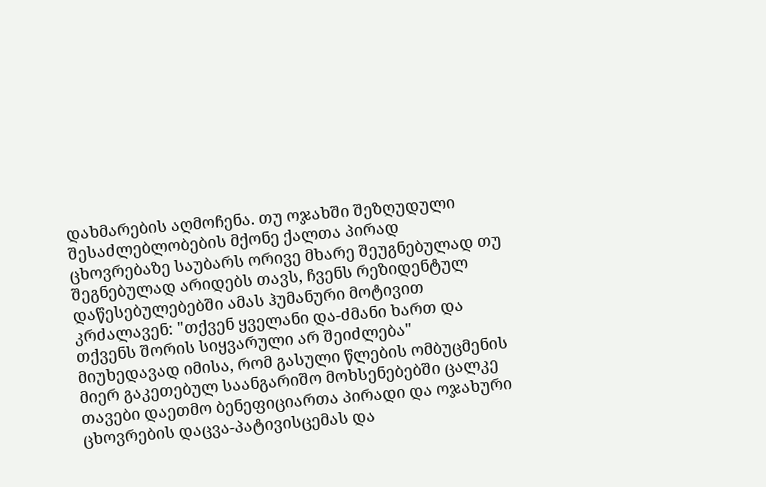დახმარების აღმოჩენა. თუ ოჯახში შეზღუდული შესაძლებლობების მქონე ქალთა პირად ცხოვრებაზე საუბარს ორივე მხარე შეუგნებულად თუ შეგნებულად არიდებს თავს, ჩვენს რეზიდენტულ დაწესებულებებში ამას ჰუმანური მოტივით კრძალავენ: "თქვენ ყველანი და-ძმანი ხართ და თქვენს შორის სიყვარული არ შეიძლება" მიუხედავად იმისა, რომ გასული წლების ომბუცმენის მიერ გაკეთებულ საანგარიშო მოხსენებებში ცალკე თავები დაეთმო ბენეფიციართა პირადი და ოჯახური ცხოვრების დაცვა-პატივისცემას და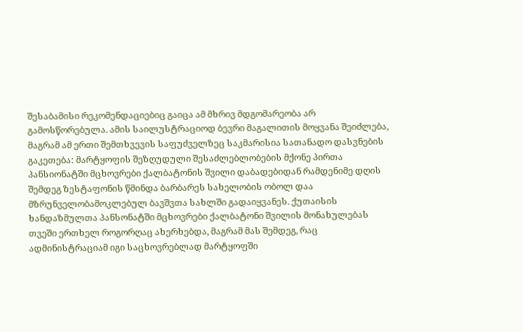შესაბამისი რეკომენდაციებიც გაიცა ამ მხრივ მდგომარეობა არ გამოსწორებულა. ამის საილუსტრაციოდ ბევრი მაგალითის მოყვანა შეიძლება, მაგრამ ამ ერთი შემთხვევის საფუძველზეც საკმარისია სათანადო დასვნების გაკეთება: მარტყოფის შეზღუდული შესაძლებლობების მქონე პირთა პანსიონატში მცხოვრები ქალბატონის შვილი დაბადებიდან რამდენიმე დღის შემდეგ ზესტაფონის წმინდა ბარბარეს სახელობის ობოლ დაა მზრუნველობამოკლებულ ბავშვთა სახლში გადაიყვანეს. ქუთაისის ხანდაზმულთა პანსონატში მცხოვრები ქალბატონი შვილის მონახულებას თვეში ერთხელ როგორღაც ახერხებდა, მაგრამ მას შემდეგ, რაც ადმინისტრაციამ იგი საცხოვრებლად მარტყოფში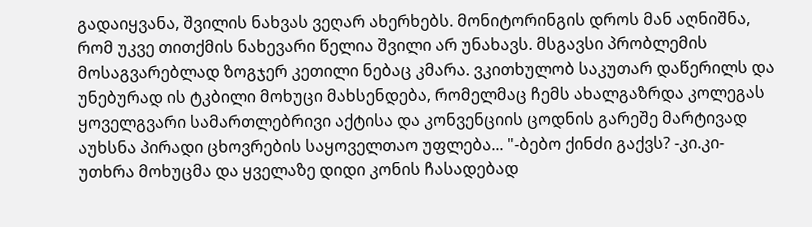გადაიყვანა, შვილის ნახვას ვეღარ ახერხებს. მონიტორინგის დროს მან აღნიშნა, რომ უკვე თითქმის ნახევარი წელია შვილი არ უნახავს. მსგავსი პრობლემის მოსაგვარებლად ზოგჯერ კეთილი ნებაც კმარა. ვკითხულობ საკუთარ დაწერილს და უნებურად ის ტკბილი მოხუცი მახსენდება, რომელმაც ჩემს ახალგაზრდა კოლეგას ყოველგვარი სამართლებრივი აქტისა და კონვენციის ცოდნის გარეშე მარტივად აუხსნა პირადი ცხოვრების საყოველთაო უფლება... "-ბებო ქინძი გაქვს? -კი.კი-უთხრა მოხუცმა და ყველაზე დიდი კონის ჩასადებად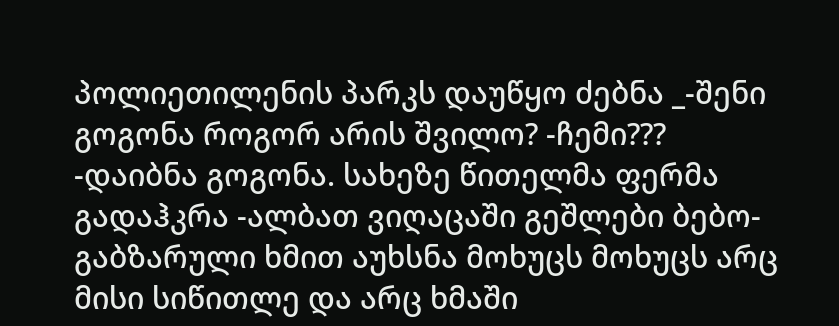პოლიეთილენის პარკს დაუწყო ძებნა _-შენი გოგონა როგორ არის შვილო? -ჩემი??? -დაიბნა გოგონა. სახეზე წითელმა ფერმა გადაჰკრა -ალბათ ვიღაცაში გეშლები ბებო- გაბზარული ხმით აუხსნა მოხუცს მოხუცს არც მისი სიწითლე და არც ხმაში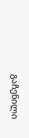გაჩენილი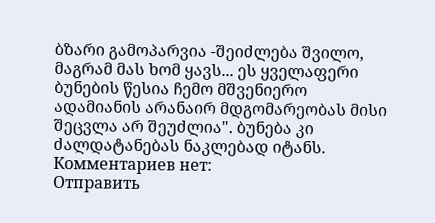ბზარი გამოპარვია -შეიძლება შვილო, მაგრამ მას ხომ ყავს... ეს ყველაფერი ბუნების წესია ჩემო მშვენიერო ადამიანის არანაირ მდგომარეობას მისი შეცვლა არ შეუძლია". ბუნება კი ძალდატანებას ნაკლებად იტანს.
Комментариев нет:
Отправить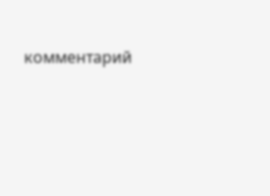комментарий